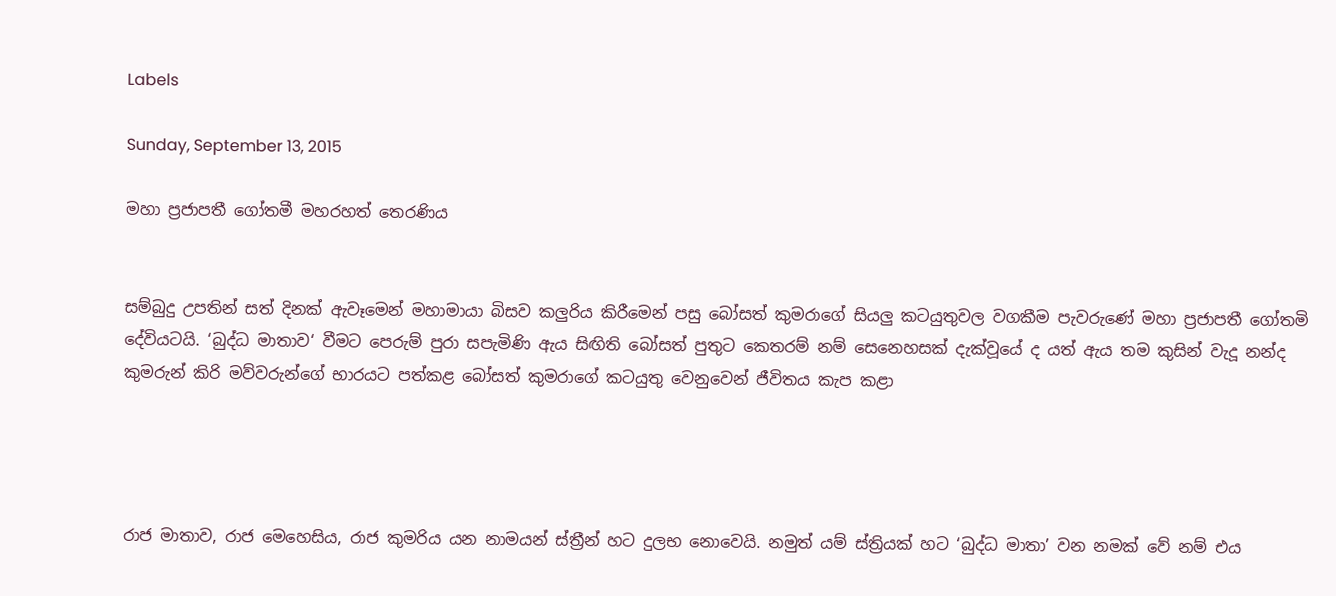Labels

Sunday, September 13, 2015

මහා ප්‍රජාපතී ගෝතමී මහරහත් තෙරණිය


සම්බුදු උපතින් සත් දිනක් ඇවෑමෙන් මහාමායා බිසව කලුරිය කිරීමෙන් පසු බෝසත් කුමරාගේ සියලු කටයුතුවල වගකීම පැවරුණේ මහා ප්‍රජාපතී ගෝතමි දේවියටයි. ‘බුද්ධ මාතාව‘ වීමට පෙරුම් පුරා සපැමිණි ඇය සිඟිති බෝසත් පුතුට කෙතරම් නම් සෙනෙහසක් දැක්වූයේ ද යත් ඇය තම කුසින් වැදූ නන්ද කුමරුන් කිරි මව්වරුන්ගේ භාරයට පත්කළ බෝසත් කුමරාගේ කටයුතු වෙනුවෙන් ජීවිතය කැප කළා




රාජ මාතාව, රාජ මෙහෙසිය, රාජ කුමරිය යන නාමයන් ස්ත්‍රීන් හට දුලභ නොවෙයි. නමුත් යම් ස්ත්‍රියක් හට ‘බුද්ධ මාතා’ වන නමක් වේ නම් එය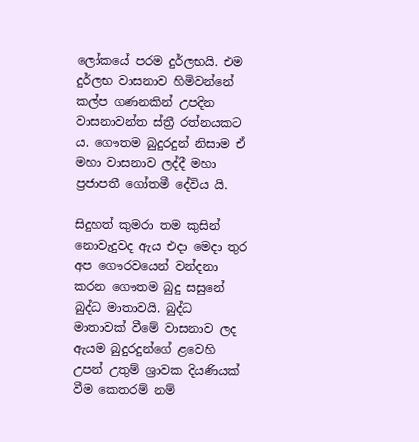ලෝකයේ පරම දුර්ලභයි. එම දුර්ලභ වාසනාව හිමිවන්නේ කල්ප ගණනකින් උපදින වාසනාවන්ත ස්ත්‍රී රත්නයකට ය. ගෞතම බුදුරදුන් නිසාම ඒ මහා වාසනාව ලද්දී මහා ප්‍රජාපතී ගෝතමී දේවිය යි.

සිදුහත් කුමරා තම කුසින් නොවැදුවද ඇය එදා මෙදා තුර අප ගෞරවයෙන් වන්දනා කරන ගෞතම බුදු සසුනේ බුද්ධ මාතාවයි. බුද්ධ මාතාවක් වීමේ වාසනාව ලද ඇයම බුදුරදුන්ගේ ළවෙහි උපන් උතුම් ශ්‍රාවක දියණියක් වීම කෙතරම් නම්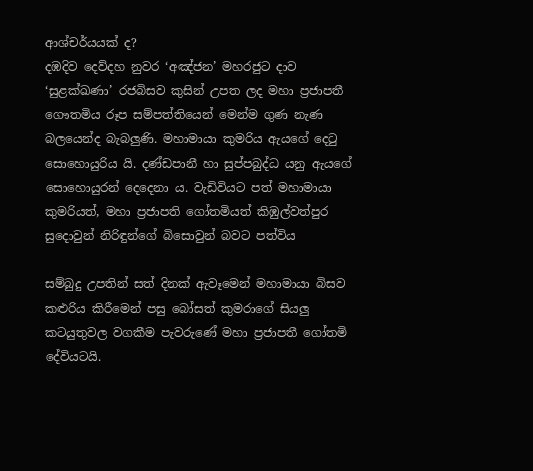ආශ්චර්යයක් ද?
දඹදිව දෙව්දහ නුවර ‘අඤ්ජන’ මහරජුට දාව ‘සුළක්ඛණා’ රජබිසව කුසින් උපත ලද මහා ප්‍රජාපතී ගෞතමිය රූප සම්පත්තියෙන් මෙන්ම ගුණ නැණ බලයෙන්ද බැබලුණි. මහාමායා කුමරිය ඇයගේ දෙටු සොහොයුරිය යි. දණ්ඩපානී හා සුප්පබුද්ධ යනු ඇයගේ සොහොයුරන් දෙදෙනා ය. වැඩිවියට පත් මහාමායා කුමරියත්, මහා ප්‍රජාපති ගෝතමියත් කිඹුල්වත්පුර සුදොවුන් නිරිඳුන්ගේ බිසොවුන් බවට පත්විය

සම්බුදු උපතින් සත් දිනක් ඇවෑමෙන් මහාමායා බිසව කළුරිය කිරීමෙන් පසු බෝසත් කුමරාගේ සියලු කටයුතුවල වගකීම පැවරුණේ මහා ප්‍රජාපතී ගෝතමි දේවියටයි.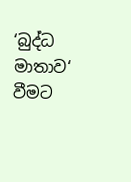‘බුද්ධ මාතාව‘ වීමට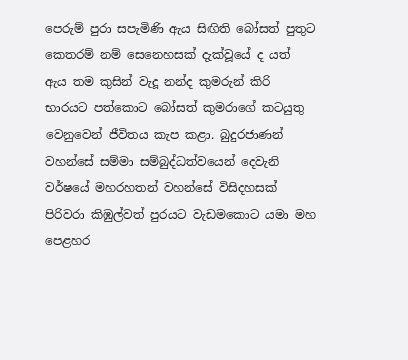පෙරුම් පුරා සපැමිණි ඇය සිඟිති බෝසත් පුතුට කෙතරම් නම් සෙනෙහසක් දැක්වූයේ ද යත් ඇය තම කුසින් වැදූ නන්ද කුමරුන් කිරි භාරයට පත්කොට බෝසත් කුමරාගේ කටයුතු වෙනුවෙන් ජීවිතය කැප කළා. බුදුරජාණන් වහන්සේ සම්මා සම්බුද්ධත්වයෙන් දෙවැනි වර්ෂයේ මහරහතන් වහන්සේ විසිදහසක් පිරිවරා කිඹුල්වත් පුරයට වැඩමකොට යමා මහ පෙළහර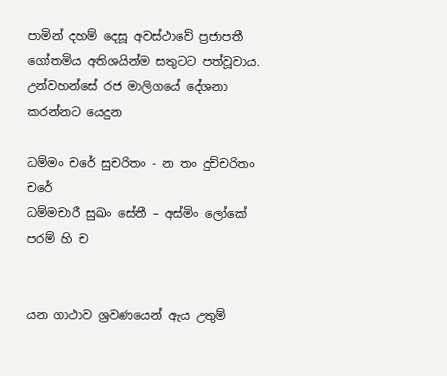පාමින් දහම් දෙසූ අවස්ථාවේ ප්‍රජාපතී ගෝතමිය අතිශයින්ම සතුටට පත්වූවාය. උන්වහන්සේ රජ මාලිගයේ දේශනා කරන්නට යෙදුන

ධම්මං චරේ සුචරිතං - න තං දුච්චරිතං චරේ
ධම්මචාරී සුඛං සේතී – අස්මිං ලෝකේ පරම් හි ච


යන ගාථාව ශ්‍රවණයෙන් ඇය උතුම්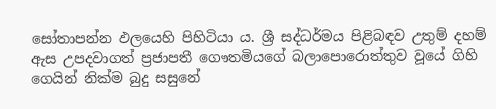සෝතාපන්න ඵලයෙහි පිහිටියා ය. ශ්‍රී සද්ධර්මය පිළිබඳව උතුම් දහම් ඇස උපදවාගත් ප්‍රජාපතී ගෞතමියගේ බලාපොරොත්තුව වූයේ ගිහි ගෙයින් නික්ම බුදු සසුනේ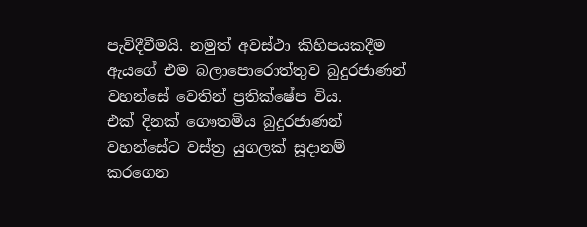පැවිදීවීමයි. නමුත් අවස්ථා කිහිපයකදීම ඇයගේ එම බලාපොරොත්තුව බුදුරජාණන් වහන්සේ වෙතින් ප්‍රතික්ෂේප විය.
එක් දිනක් ගෞතමිය බුදුරජාණන් වහන්සේට වස්ත්‍ර යුගලක් සූදානම් කරගෙන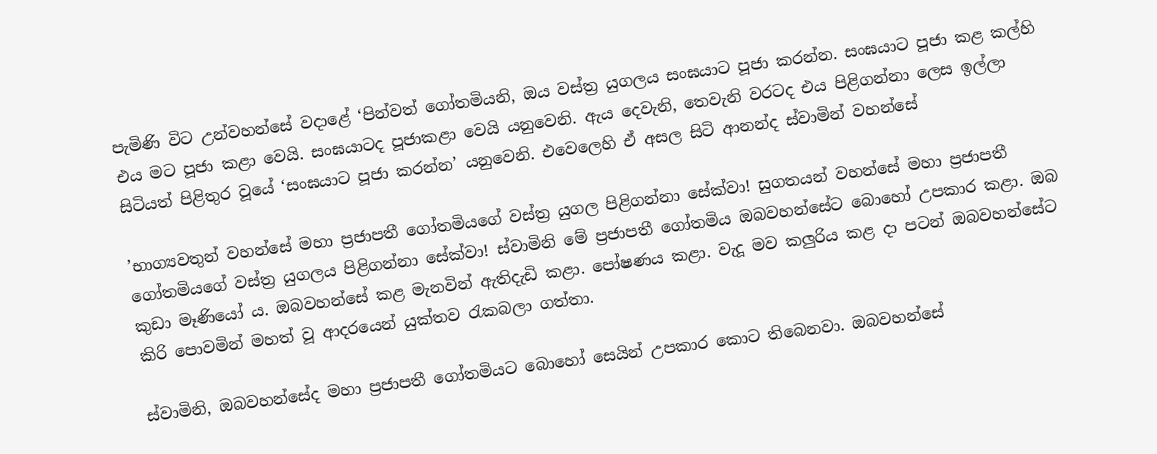පැමිණි විට උන්වහන්සේ වදාළේ ‘පින්වත් ගෝතමියනි, ඔය වස්ත්‍ර යුගලය සංඝයාට පූජා කරන්න. සංඝයාට පූජා කළ කල්හි එය මට පූජා කළා වෙයි. සංඝයාටද පූජාකළා වෙයි යනුවෙනි. ඇය දෙවැනි, තෙවැනි වරටද එය පිළිගන්නා ලෙස ඉල්ලා සිටියත් පිළිතුර වූයේ ‘සංඝයාට පූජා කරන්න’ යනුවෙනි. එවෙලෙහි ඒ අසල සිටි ආනන්ද ස්වාමින් වහන්සේ

’භාග්‍යවතුන් වහන්සේ මහා ප්‍රජාපතී ගෝතමියගේ වස්ත්‍ර යුගල පිළිගන්නා සේක්වා! සුගතයන් වහන්සේ මහා ප්‍රජාපතී ගෝතමියගේ වස්ත්‍ර යුගලය පිළිගන්නා සේක්වා! ස්වාමිනි මේ ප්‍රජාපතී ගෝතමිය ඔබවහන්සේට බොහෝ උපකාර කළා. ඔබ කුඩා මෑණියෝ ය. ඔබවහන්සේ කළ මැනවින් ඇතිදැඩි කළා. පෝෂණය කළා. වැදූ මව කලුරිය කළ දා පටන් ඔබවහන්සේට කිරි පොවමින් මහත් වූ ආදරයෙන් යුක්තව රැකබලා ගත්තා.

ස්වාමිනි, ඔබවහන්සේද මහා ප්‍රජාපතී ගෝතමියට බොහෝ සෙයින් උපකාර කොට තිබෙනවා. ඔබවහන්සේ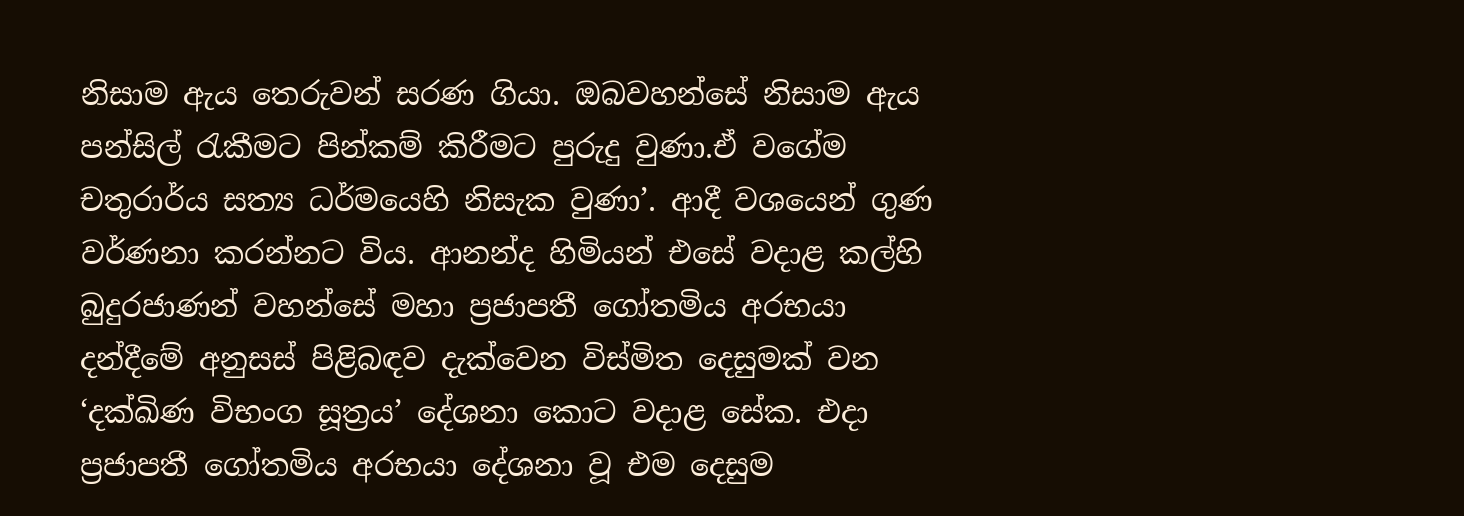නිසාම ඇය තෙරුවන් සරණ ගියා. ඔබවහන්සේ නිසාම ඇය පන්සිල් රැකීමට පින්කම් කිරීමට පුරුදු වුණා.ඒ වගේම චතුරාර්ය සත්‍ය ධර්මයෙහි නිසැක වුණා’. ආදී වශයෙන් ගුණ වර්ණනා කරන්නට විය. ආනන්ද හිමියන් එසේ වදාළ කල්හි බුදුරජාණන් වහන්සේ මහා ප්‍රජාපතී ගෝතමිය අරභයා දන්දීමේ අනුසස් පිළිබඳව දැක්වෙන විස්මිත දෙසුමක් වන ‘දක්ඛිණ විභංග සූත්‍රය’ දේශනා කොට වදාළ සේක. එදා ප්‍රජාපතී ගෝතමිය අරභයා දේශනා වූ එම දෙසුම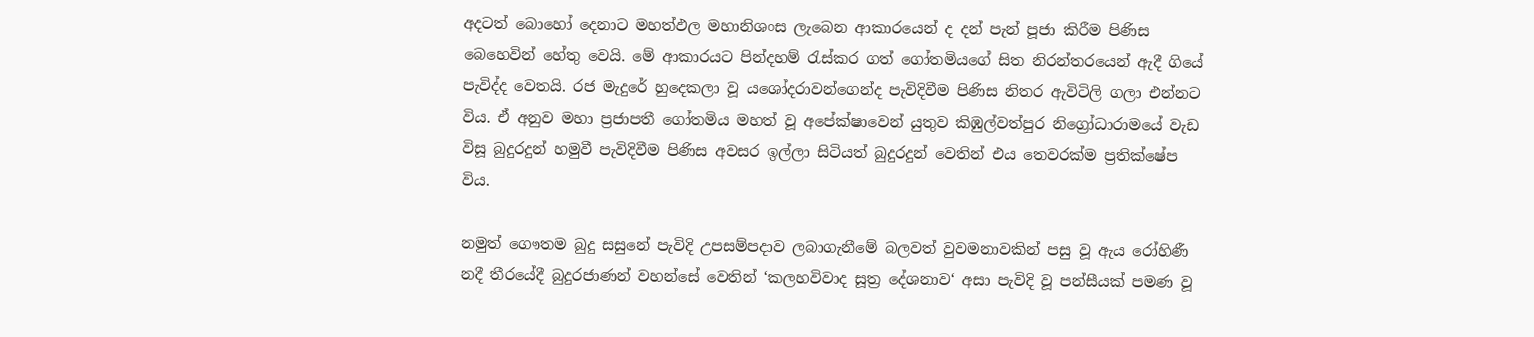අදටත් බොහෝ දෙනාට මහත්ඵල මහානිශංස ලැබෙන ආකාරයෙන් ද දන් පැන් පූජා කිරීම පිණිස බෙහෙවින් හේතු වෙයි. මේ ආකාරයට පින්දහම් රැස්කර ගත් ගෝතමියගේ සිත නිරන්තරයෙන් ඇදී ගියේ පැවිද්ද වෙතයි. රජ මැදුරේ හුදෙකලා වූ යශෝදරාවන්ගෙන්ද පැවිදිවීම පිණිස නිතර ඇවිටිලි ගලා එන්නට විය. ඒ අනුව මහා ප්‍රජාපතී ගෝතමිය මහත් වූ අපේක්ෂාවෙන් යුතුව කිඹුල්වත්පුර නිග්‍රෝධාරාමයේ වැඩ විසූ බුදුරදුන් හමුවී පැවිදිවීම පිණිස අවසර ඉල්ලා සිටියත් බුදුරදුන් වෙතින් එය තෙවරක්ම ප්‍රතික්ෂේප විය.

නමුත් ගෞතම බුදු සසුනේ පැවිදි උපසම්පදාව ලබාගැනීමේ බලවත් වුවමනාවකින් පසු වූ ඇය රෝහිණී නදී තීරයේදී බුදුරජාණන් වහන්සේ වෙතින් ‘කලහවිවාද සූත්‍ර දේශනාව‘ අසා පැවිදි වූ පන්සීයක් පමණ වූ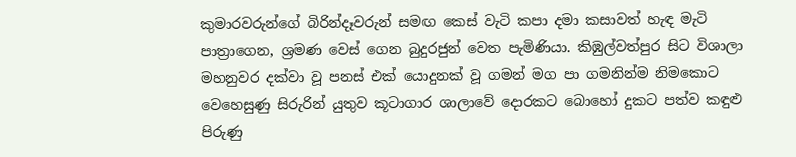කුමාරවරුන්ගේ බිරින්දෑවරුන් සමඟ කෙස් වැටි කපා දමා කසාවත් හැඳ මැටි පාත්‍රාගෙන, ශ්‍රමණ වෙස් ගෙන බුදුරජුන් වෙත පැමිණියා. කිඹුල්වත්පුර සිට විශාලා මහනුවර දක්වා වූ පනස් එක් යොදුනක් වූ ගමන් මග පා ගමනින්ම නිමකොට වෙහෙසුණු සිරුරින් යුතුව කූටාගාර ශාලාවේ දොරකට බොහෝ දුකට පත්ව කඳුළු පිරුණු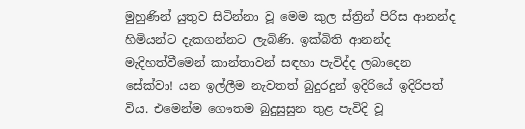මුහුණින් යුතුව සිටින්නා වූ මෙම කුල ස්ත්‍රින් පිරිස ආනන්ද හිමියන්ට දැකගන්නට ලැබිණි. ඉක්බිති ආනන්ද මැදිහත්වීමෙන් කාන්තාවන් සඳහා පැවිද්ද ලබාදෙන සේක්වා! යන ඉල්ලීම නැවතත් බුදුරදුන් ඉදිරියේ ඉදිරිපත් විය. එමෙන්ම ගෞතම බුදුසුසුන තුළ පැවිදි වූ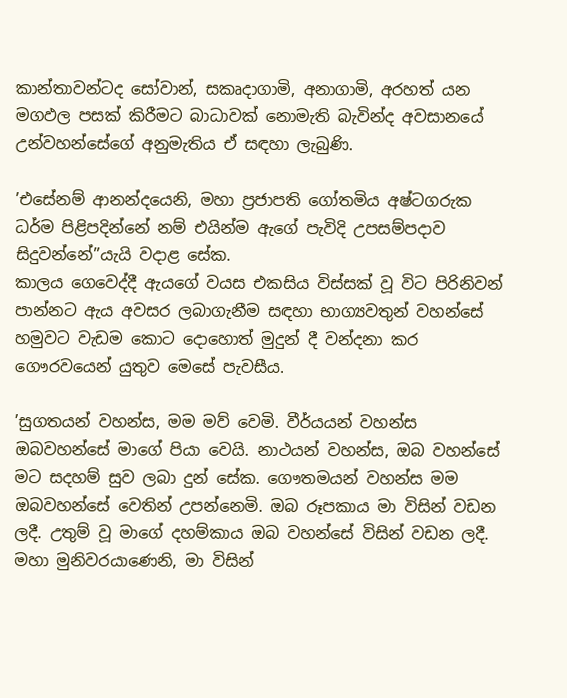කාන්තාවන්ටද සෝවාන්, සකෘදාගාමි, අනාගාමි, අරහත් යන මගඵල පසක් කිරීමට බාධාවක් නොමැති බැවින්ද අවසානයේ උන්වහන්සේගේ අනුමැතිය ඒ සඳහා ලැබුණි.

’එසේනම් ආනන්දයෙනි, මහා ප්‍රජාපති ගෝතමිය අෂ්ටගරුක ධර්ම පිළිපදින්නේ නම් එයින්ම ඇගේ පැවිදි උපසම්පදාව සිදුවන්නේ”යැයි වදාළ සේක.
කාලය ගෙවෙද්දී ඇයගේ වයස එකසිය විස්සක් වූ විට පිරිනිවන් පාන්නට ඇය අවසර ලබාගැනීම සඳහා භාග්‍යවතුන් වහන්සේ හමුවට වැඩම කොට දොහොත් මුදුන් දී වන්දනා කර ගෞරවයෙන් යුතුව මෙසේ පැවසීය.

’සුගතයන් වහන්ස, මම මව් වෙමි. වීර්යයන් වහන්ස ඔබවහන්සේ මාගේ පියා වෙයි. නාථයන් වහන්ස, ඔබ වහන්සේ මට සදහම් සුව ලබා දුන් සේක. ගෞතමයන් වහන්ස මම ඔබවහන්සේ වෙතින් උපන්නෙමි. ඔබ රූපකාය මා විසින් වඩන ලදී. උතුම් වූ මාගේ දහම්කාය ඔබ වහන්සේ විසින් වඩන ලදී. මහා මුනිවරයාණෙනි, මා විසින්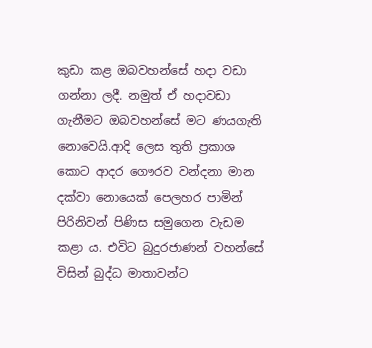කුඩා කළ ඔබවහන්සේ හදා වඩා ගන්නා ලදී. නමුත් ඒ හදාවඩා ගැනීමට ඔබවහන්සේ මට ණයගැති නොවෙයි.ආදි ලෙස තුති ප්‍රකාශ කොට ආදර ගෞරව වන්දනා මාන දක්වා නොයෙක් පෙලහර පාමින් පිරිනිවන් පිණිස සමුගෙන වැඩම කළා ය. එවිට බුදුරජාණන් වහන්සේ විසින් බුද්ධ මාතාවන්ට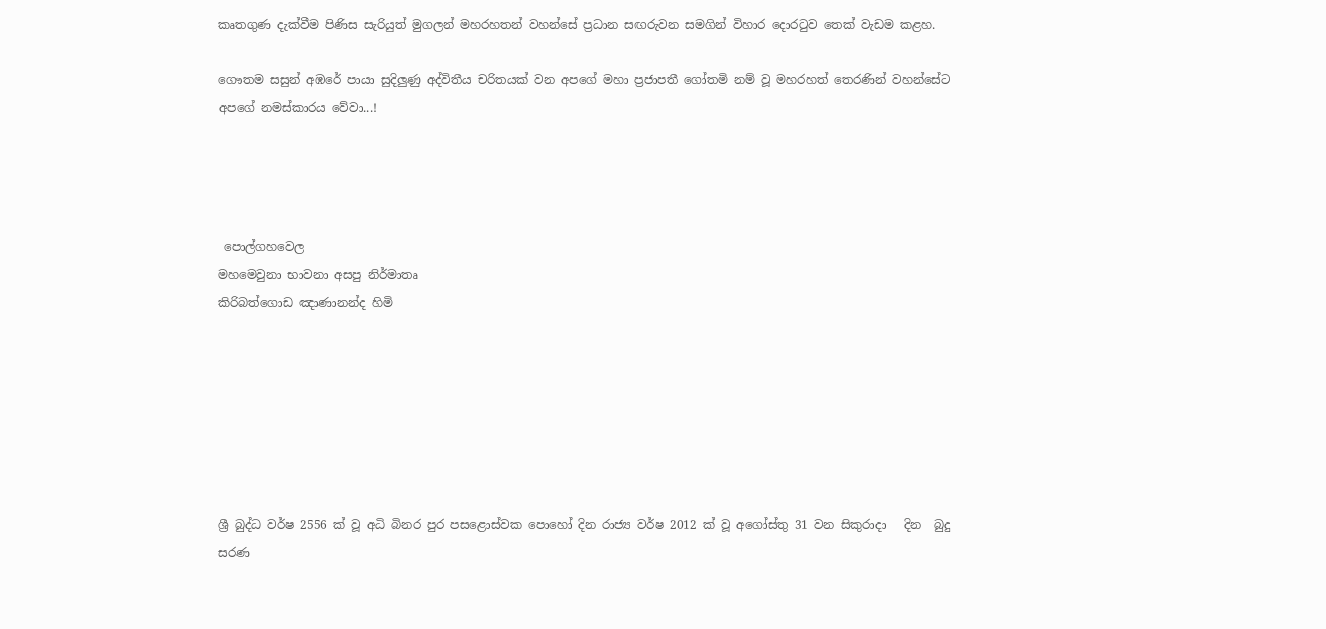කෘතගුණ දැක්වීම පිණිස සැරියුත් මුගලන් මහරහතන් වහන්සේ ප්‍රධාන සඟරුවන සමගින් විහාර දොරටුව තෙක් වැඩම කළහ.

ගෞතම සසුන් අඹරේ පායා සුදිලුණු අද්විතීය චරිතයක් වන අපගේ මහා ප්‍රජාපතී ගෝතමි නම් වූ මහරහත් තෙරණින් වහන්සේට අපගේ නමස්කාරය වේවා...!




 පොල්ගහවෙල
මහමෙවුනා භාවනා අසපු නිර්මාතෘ
කිරිබත්ගොඩ ඤාණානන්ද හිමි







ශ්‍රී බුද්ධ වර්ෂ 2556 ක් වූ අධි බිනර පුර පසළොස්වක පොහෝ දින රාජ්‍ය වර්ෂ 2012 ක් වූ අගෝස්තු 31 වන සිකුරාදා   දින  බුදු සරණ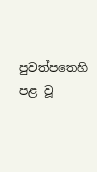පුවත්පතෙහි පළ වූ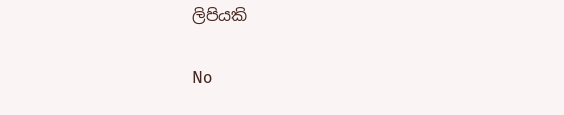ලිපියකි

No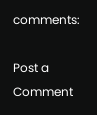comments:

Post a Comment